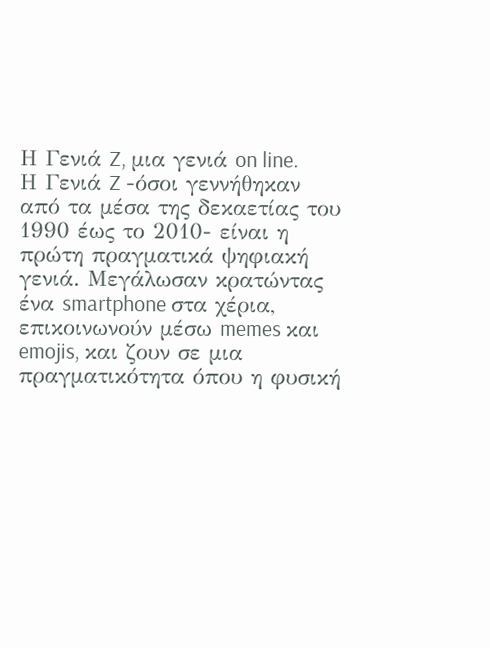Η Γενιά Z, μια γενιά on line.
Η Γενιά Z -όσοι γεννήθηκαν από τα μέσα της δεκαετίας του 1990 έως το 2010- είναι η πρώτη πραγματικά ψηφιακή γενιά. Μεγάλωσαν κρατώντας ένα smartphone στα χέρια, επικοινωνούν μέσω memes και emojis, και ζουν σε μια πραγματικότητα όπου η φυσική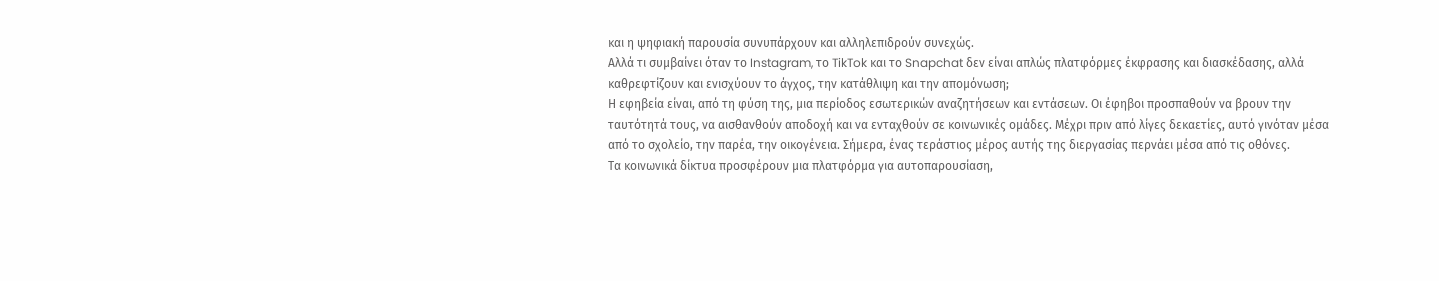και η ψηφιακή παρουσία συνυπάρχουν και αλληλεπιδρούν συνεχώς.
Αλλά τι συμβαίνει όταν το Instagram, το TikTok και το Snapchat δεν είναι απλώς πλατφόρμες έκφρασης και διασκέδασης, αλλά καθρεφτίζουν και ενισχύουν το άγχος, την κατάθλιψη και την απομόνωση;
Η εφηβεία είναι, από τη φύση της, μια περίοδος εσωτερικών αναζητήσεων και εντάσεων. Οι έφηβοι προσπαθούν να βρουν την ταυτότητά τους, να αισθανθούν αποδοχή και να ενταχθούν σε κοινωνικές ομάδες. Μέχρι πριν από λίγες δεκαετίες, αυτό γινόταν μέσα από το σχολείο, την παρέα, την οικογένεια. Σήμερα, ένας τεράστιος μέρος αυτής της διεργασίας περνάει μέσα από τις οθόνες.
Τα κοινωνικά δίκτυα προσφέρουν μια πλατφόρμα για αυτοπαρουσίαση,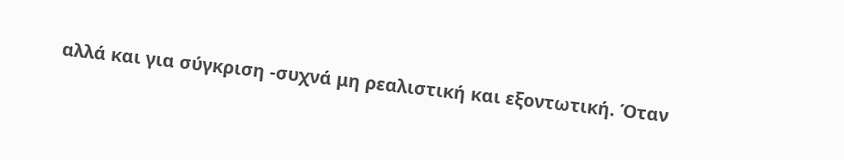αλλά και για σύγκριση -συχνά μη ρεαλιστική και εξοντωτική. Όταν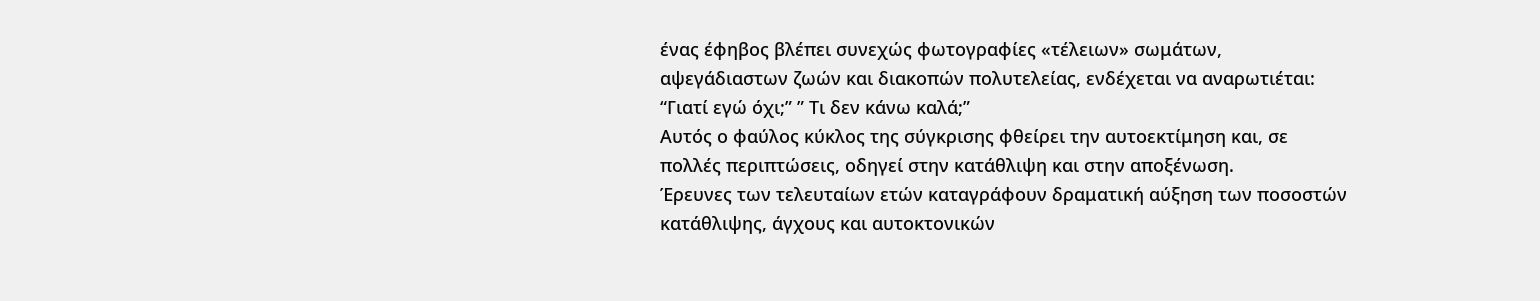ένας έφηβος βλέπει συνεχώς φωτογραφίες «τέλειων» σωμάτων, αψεγάδιαστων ζωών και διακοπών πολυτελείας, ενδέχεται να αναρωτιέται: “Γιατί εγώ όχι;” ” Τι δεν κάνω καλά;”
Αυτός ο φαύλος κύκλος της σύγκρισης φθείρει την αυτοεκτίμηση και, σε πολλές περιπτώσεις, οδηγεί στην κατάθλιψη και στην αποξένωση.
Έρευνες των τελευταίων ετών καταγράφουν δραματική αύξηση των ποσοστών κατάθλιψης, άγχους και αυτοκτονικών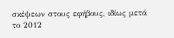σκέψεων στους εφήβους, ιδίως μετά το 2012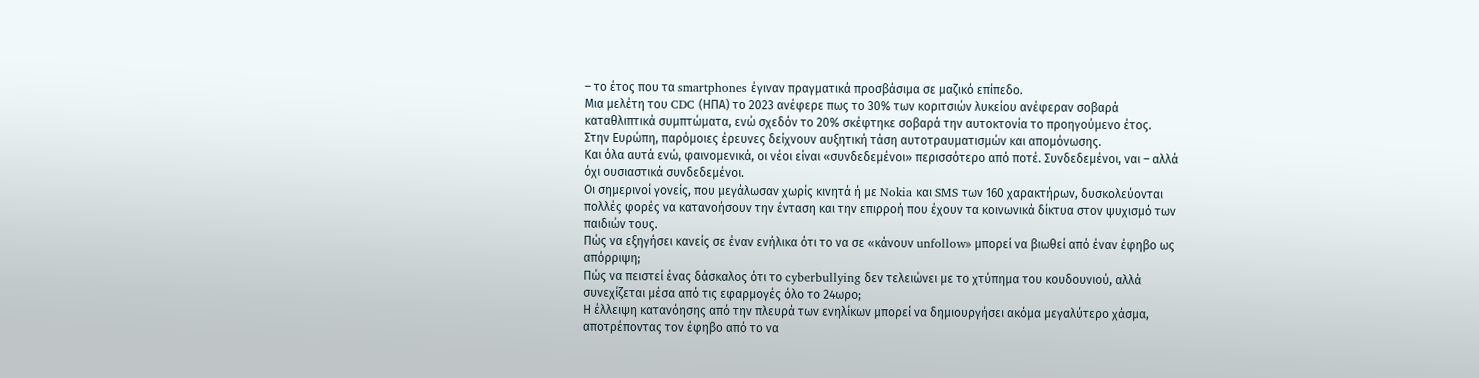– το έτος που τα smartphones έγιναν πραγματικά προσβάσιμα σε μαζικό επίπεδο.
Μια μελέτη του CDC (ΗΠΑ) το 2023 ανέφερε πως το 30% των κοριτσιών λυκείου ανέφεραν σοβαρά καταθλιπτικά συμπτώματα, ενώ σχεδόν το 20% σκέφτηκε σοβαρά την αυτοκτονία το προηγούμενο έτος.
Στην Ευρώπη, παρόμοιες έρευνες δείχνουν αυξητική τάση αυτοτραυματισμών και απομόνωσης.
Και όλα αυτά ενώ, φαινομενικά, οι νέοι είναι «συνδεδεμένοι» περισσότερο από ποτέ. Συνδεδεμένοι, ναι – αλλά όχι ουσιαστικά συνδεδεμένοι.
Οι σημερινοί γονείς, που μεγάλωσαν χωρίς κινητά ή με Nokia και SMS των 160 χαρακτήρων, δυσκολεύονται πολλές φορές να κατανοήσουν την ένταση και την επιρροή που έχουν τα κοινωνικά δίκτυα στον ψυχισμό των παιδιών τους.
Πώς να εξηγήσει κανείς σε έναν ενήλικα ότι το να σε «κάνουν unfollow» μπορεί να βιωθεί από έναν έφηβο ως απόρριψη;
Πώς να πειστεί ένας δάσκαλος ότι το cyberbullying δεν τελειώνει με το χτύπημα του κουδουνιού, αλλά συνεχίζεται μέσα από τις εφαρμογές όλο το 24ωρο;
Η έλλειψη κατανόησης από την πλευρά των ενηλίκων μπορεί να δημιουργήσει ακόμα μεγαλύτερο χάσμα, αποτρέποντας τον έφηβο από το να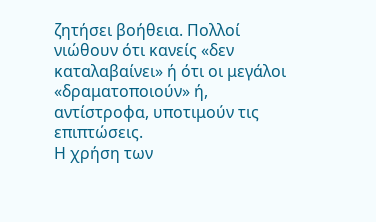ζητήσει βοήθεια. Πολλοί νιώθουν ότι κανείς «δεν καταλαβαίνει» ή ότι οι μεγάλοι «δραματοποιούν» ή, αντίστροφα, υποτιμούν τις επιπτώσεις.
Η χρήση των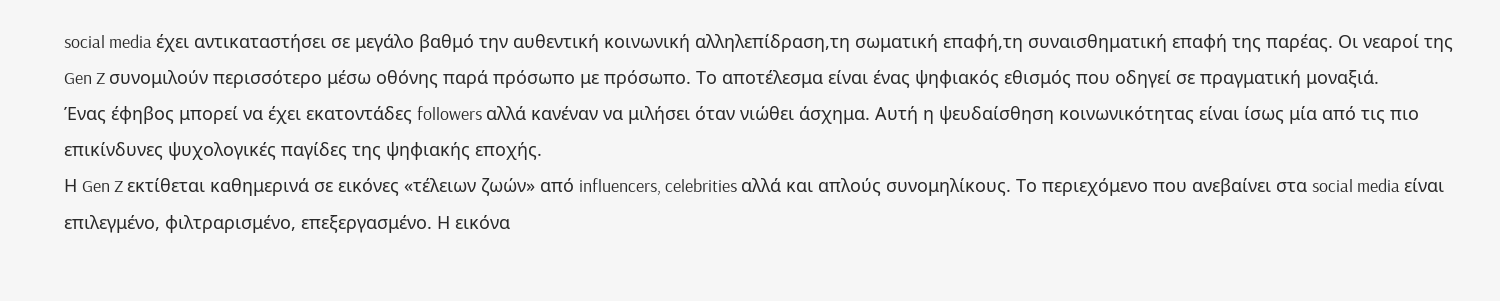social media έχει αντικαταστήσει σε μεγάλο βαθμό την αυθεντική κοινωνική αλληλεπίδραση,τη σωματική επαφή,τη συναισθηματική επαφή της παρέας. Οι νεαροί της Gen Z συνομιλούν περισσότερο μέσω οθόνης παρά πρόσωπο με πρόσωπο. Το αποτέλεσμα είναι ένας ψηφιακός εθισμός που οδηγεί σε πραγματική μοναξιά.
Ένας έφηβος μπορεί να έχει εκατοντάδες followers αλλά κανέναν να μιλήσει όταν νιώθει άσχημα. Αυτή η ψευδαίσθηση κοινωνικότητας είναι ίσως μία από τις πιο επικίνδυνες ψυχολογικές παγίδες της ψηφιακής εποχής.
Η Gen Z εκτίθεται καθημερινά σε εικόνες «τέλειων ζωών» από influencers, celebrities αλλά και απλούς συνομηλίκους. Το περιεχόμενο που ανεβαίνει στα social media είναι επιλεγμένο, φιλτραρισμένο, επεξεργασμένο. Η εικόνα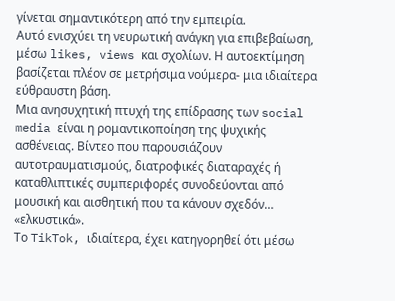γίνεται σημαντικότερη από την εμπειρία.
Αυτό ενισχύει τη νευρωτική ανάγκη για επιβεβαίωση, μέσω likes, views και σχολίων. Η αυτοεκτίμηση βασίζεται πλέον σε μετρήσιμα νούμερα- μια ιδιαίτερα εύθραυστη βάση.
Μια ανησυχητική πτυχή της επίδρασης των social media είναι η ρομαντικοποίηση της ψυχικής ασθένειας. Βίντεο που παρουσιάζουν αυτοτραυματισμούς, διατροφικές διαταραχές ή καταθλιπτικές συμπεριφορές συνοδεύονται από μουσική και αισθητική που τα κάνουν σχεδόν… «ελκυστικά».
Το TikTok, ιδιαίτερα, έχει κατηγορηθεί ότι μέσω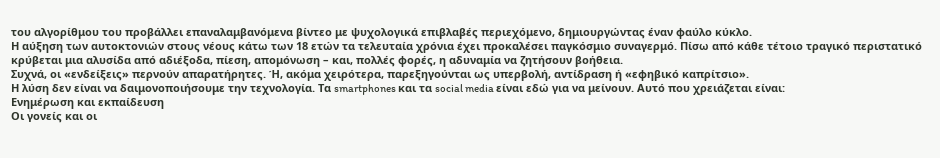του αλγορίθμου του προβάλλει επαναλαμβανόμενα βίντεο με ψυχολογικά επιβλαβές περιεχόμενο, δημιουργώντας έναν φαύλο κύκλο.
Η αύξηση των αυτοκτονιών στους νέους κάτω των 18 ετών τα τελευταία χρόνια έχει προκαλέσει παγκόσμιο συναγερμό. Πίσω από κάθε τέτοιο τραγικό περιστατικό κρύβεται μια αλυσίδα από αδιέξοδα, πίεση, απομόνωση – και, πολλές φορές, η αδυναμία να ζητήσουν βοήθεια.
Συχνά, οι «ενδείξεις» περνούν απαρατήρητες. Ή, ακόμα χειρότερα, παρεξηγούνται ως υπερβολή, αντίδραση ή «εφηβικό καπρίτσιο».
Η λύση δεν είναι να δαιμονοποιήσουμε την τεχνολογία. Τα smartphones και τα social media είναι εδώ για να μείνουν. Αυτό που χρειάζεται είναι:
Ενημέρωση και εκπαίδευση
Οι γονείς και οι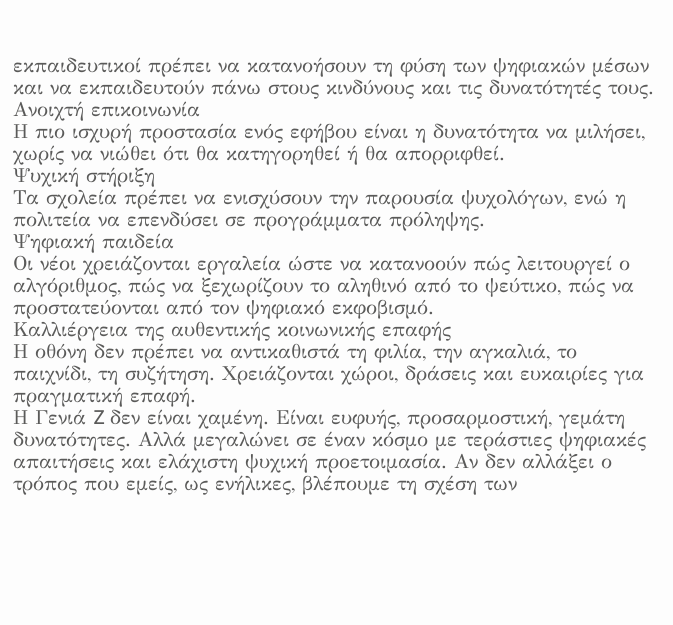εκπαιδευτικοί πρέπει να κατανοήσουν τη φύση των ψηφιακών μέσων και να εκπαιδευτούν πάνω στους κινδύνους και τις δυνατότητές τους.
Ανοιχτή επικοινωνία
Η πιο ισχυρή προστασία ενός εφήβου είναι η δυνατότητα να μιλήσει, χωρίς να νιώθει ότι θα κατηγορηθεί ή θα απορριφθεί.
Ψυχική στήριξη
Τα σχολεία πρέπει να ενισχύσουν την παρουσία ψυχολόγων, ενώ η πολιτεία να επενδύσει σε προγράμματα πρόληψης.
Ψηφιακή παιδεία
Οι νέοι χρειάζονται εργαλεία ώστε να κατανοούν πώς λειτουργεί ο αλγόριθμος, πώς να ξεχωρίζουν το αληθινό από το ψεύτικο, πώς να προστατεύονται από τον ψηφιακό εκφοβισμό.
Καλλιέργεια της αυθεντικής κοινωνικής επαφής
Η οθόνη δεν πρέπει να αντικαθιστά τη φιλία, την αγκαλιά, το παιχνίδι, τη συζήτηση. Χρειάζονται χώροι, δράσεις και ευκαιρίες για πραγματική επαφή.
Η Γενιά Z δεν είναι χαμένη. Είναι ευφυής, προσαρμοστική, γεμάτη δυνατότητες. Αλλά μεγαλώνει σε έναν κόσμο με τεράστιες ψηφιακές απαιτήσεις και ελάχιστη ψυχική προετοιμασία. Αν δεν αλλάξει ο τρόπος που εμείς, ως ενήλικες, βλέπουμε τη σχέση των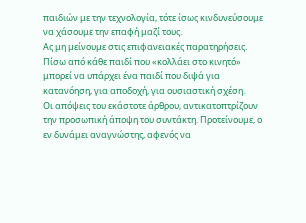παιδιών με την τεχνολογία, τότε ίσως κινδυνεύσουμε να χάσουμε την επαφή μαζί τους.
Ας μη μείνουμε στις επιφανειακές παρατηρήσεις. Πίσω από κάθε παιδί που «κολλάει στο κινητό» μπορεί να υπάρχει ένα παιδί που διψά για κατανόηση, για αποδοχή, για ουσιαστική σχέση.
Οι απόψεις του εκάστοτε άρθρου, αντικατοπτρίζουν την προσωπική άποψη του συντάκτη. Προτείνουμε, ο εν δυνάμει αναγνώστης, αφενός να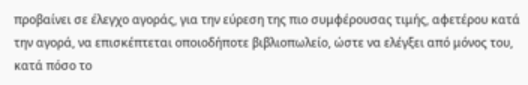προβαίνει σε έλεγχο αγοράς, για την εύρεση της πιο συμφέρουσας τιμής, αφετέρου κατά την αγορά, να επισκέπτεται οποιοδήποτε βιβλιοπωλείο, ώστε να ελέγξει από μόνος του, κατά πόσο το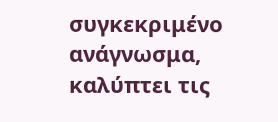συγκεκριμένο ανάγνωσμα, καλύπτει τις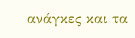ανάγκες και τα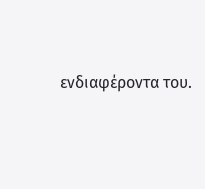ενδιαφέροντα του.